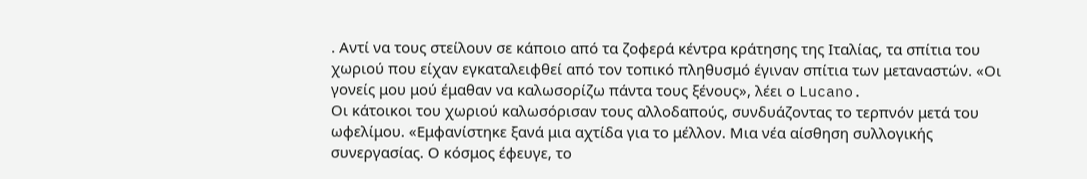. Αντί να τους στείλουν σε κάποιο από τα ζοφερά κέντρα κράτησης της Ιταλίας, τα σπίτια του χωριού που είχαν εγκαταλειφθεί από τον τοπικό πληθυσμό έγιναν σπίτια των μεταναστών. «Οι γονείς μου μού έμαθαν να καλωσορίζω πάντα τους ξένους», λέει ο Lucano.
Οι κάτοικοι του χωριού καλωσόρισαν τους αλλοδαπούς, συνδυάζοντας το τερπνόν μετά του ωφελίμου. «Εμφανίστηκε ξανά μια αχτίδα για το μέλλον. Μια νέα αίσθηση συλλογικής συνεργασίας. Ο κόσμος έφευγε, το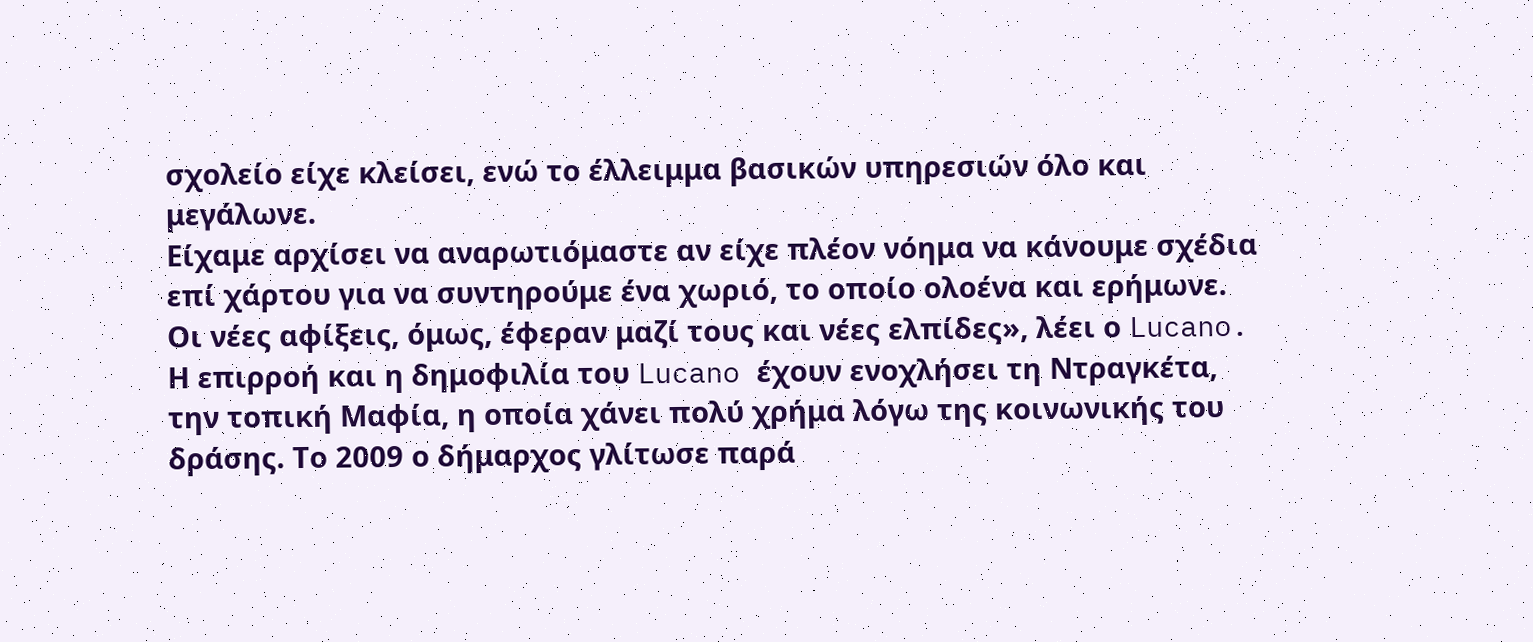σχολείο είχε κλείσει, ενώ το έλλειμμα βασικών υπηρεσιών όλο και μεγάλωνε.
Είχαμε αρχίσει να αναρωτιόμαστε αν είχε πλέον νόημα να κάνουμε σχέδια επί χάρτου για να συντηρούμε ένα χωριό, το οποίο ολοένα και ερήμωνε. Οι νέες αφίξεις, όμως, έφεραν μαζί τους και νέες ελπίδες», λέει ο Lucano.
Η επιρροή και η δημοφιλία του Lucano έχουν ενοχλήσει τη Ντραγκέτα, την τοπική Μαφία, η οποία χάνει πολύ χρήμα λόγω της κοινωνικής του δράσης. Το 2009 ο δήμαρχος γλίτωσε παρά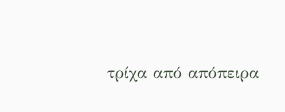τρίχα από απόπειρα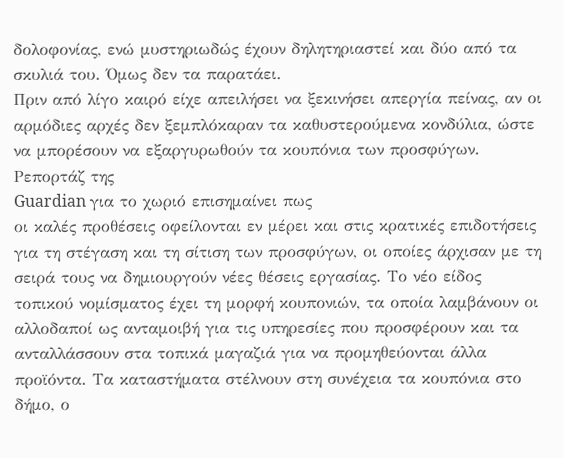δολοφονίας, ενώ μυστηριωδώς έχουν δηλητηριαστεί και δύο από τα σκυλιά του. Όμως δεν τα παρατάει.
Πριν από λίγο καιρό είχε απειλήσει να ξεκινήσει απεργία πείνας, αν οι αρμόδιες αρχές δεν ξεμπλόκαραν τα καθυστερούμενα κονδύλια, ώστε να μπορέσουν να εξαργυρωθούν τα κουπόνια των προσφύγων.
Ρεπορτάζ της
Guardian για το χωριό επισημαίνει πως
οι καλές προθέσεις οφείλονται εν μέρει και στις κρατικές επιδοτήσεις για τη στέγαση και τη σίτιση των προσφύγων, οι οποίες άρχισαν με τη σειρά τους να δημιουργούν νέες θέσεις εργασίας. Το νέο είδος τοπικού νομίσματος έχει τη μορφή κουπονιών, τα οποία λαμβάνουν οι αλλοδαποί ως ανταμοιβή για τις υπηρεσίες που προσφέρουν και τα ανταλλάσσουν στα τοπικά μαγαζιά για να προμηθεύονται άλλα προϊόντα. Τα καταστήματα στέλνουν στη συνέχεια τα κουπόνια στο δήμο, ο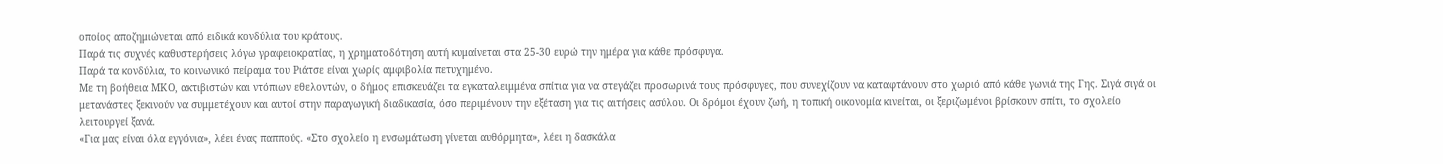οποίος αποζημιώνεται από ειδικά κονδύλια του κράτους.
Παρά τις συχνές καθυστερήσεις λόγω γραφειοκρατίας, η χρηματοδότηση αυτή κυμαίνεται στα 25-30 ευρώ την ημέρα για κάθε πρόσφυγα.
Παρά τα κονδύλια, το κοινωνικό πείραμα του Ριάτσε είναι χωρίς αμφιβολία πετυχημένο.
Με τη βοήθεια ΜΚΟ, ακτιβιστών και ντόπιων εθελοντών, ο δήμος επισκευάζει τα εγκαταλειμμένα σπίτια για να στεγάζει προσωρινά τους πρόσφυγες, που συνεχίζουν να καταφτάνουν στο χωριό από κάθε γωνιά της Γης. Σιγά σιγά οι μετανάστες ξεκινούν να συμμετέχουν και αυτοί στην παραγωγική διαδικασία, όσο περιμένουν την εξέταση για τις αιτήσεις ασύλου. Οι δρόμοι έχουν ζωή, η τοπική οικονομία κινείται, οι ξεριζωμένοι βρίσκουν σπίτι, το σχολείο λειτουργεί ξανά.
«Για μας είναι όλα εγγόνια», λέει ένας παππούς. «Στο σχολείο η ενσωμάτωση γίνεται αυθόρμητα», λέει η δασκάλα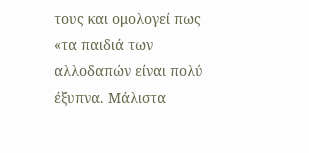τους και ομολογεί πως «τα παιδιά των αλλοδαπών είναι πολύ έξυπνα. Μάλιστα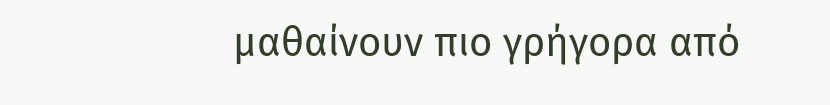μαθαίνουν πιο γρήγορα από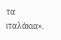τα ιταλάκια».